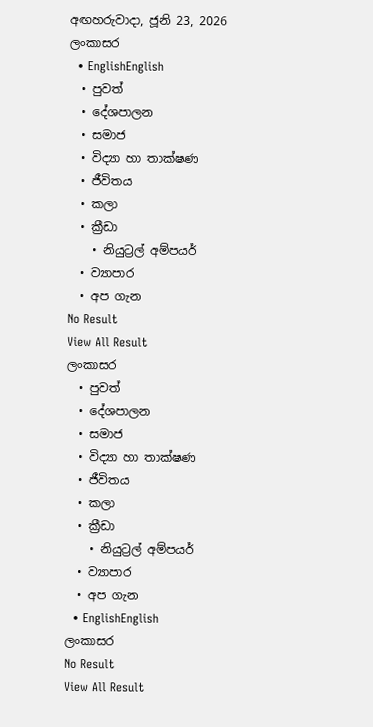අඟහරුවාදා, ජූනි 23, 2026
ලංකාසර
  • EnglishEnglish
  • පුවත්
  • දේශපාලන
  • සමාජ
  • විද්‍යා හා තාක්ෂණ
  • ජීවිතය
  • කලා
  • ක්‍රීඩා
    • නියුට්‍රල් අම්පයර්
  • ව්‍යාපාර
  • අප ගැන
No Result
View All Result
ලංකාසර
  • පුවත්
  • දේශපාලන
  • සමාජ
  • විද්‍යා හා තාක්ෂණ
  • ජීවිතය
  • කලා
  • ක්‍රීඩා
    • නියුට්‍රල් අම්පයර්
  • ව්‍යාපාර
  • අප ගැන
  • EnglishEnglish
ලංකාසර
No Result
View All Result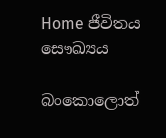Home ජීවිතය සෞඛ්‍යය

බංකොලොත්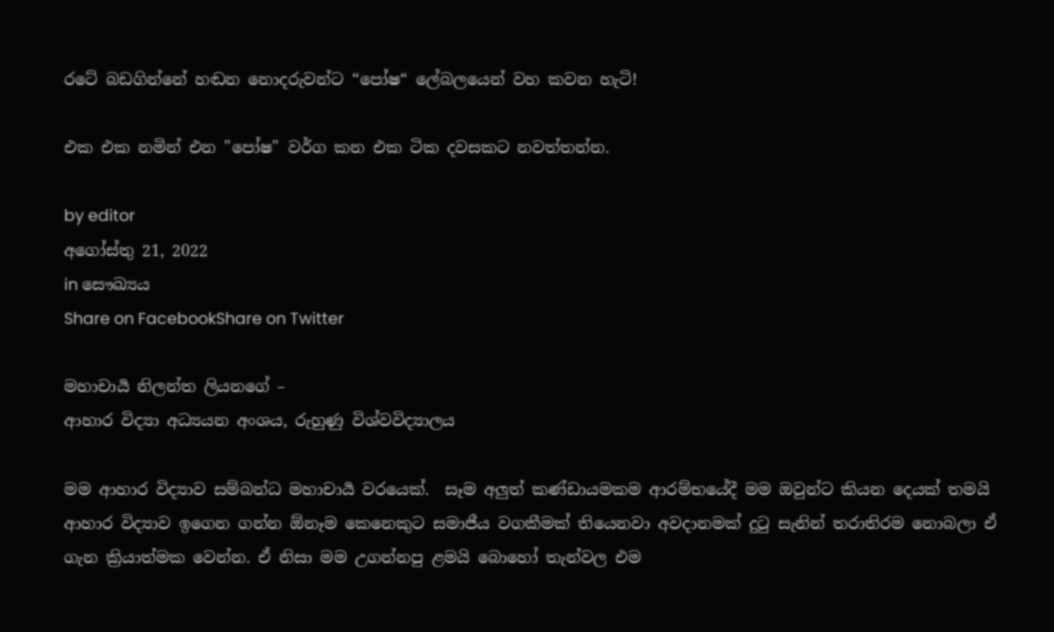රටේ බඩගින්නේ හඬන නොදරුවන්ට “පෝෂ“ ලේබලයෙන් වහ කවන හැටි!

එක එක නමින් එන "පෝෂ" වර්ග කන එක ටික දවසකට නවත්තන්න.

by editor
අගෝස්තු 21, 2022
in සෞඛ්‍යය
Share on FacebookShare on Twitter

මහාචාර්‍ය නිලන්ත ලියනගේ –
ආහාර විද්‍යා අධ්‍යයන අංශය, රුහුණු විශ්වවිද්‍යාලය

මම ආහාර විද්‍යාව සම්බන්ධ මහාචාර්‍ය වරයෙක්.  සෑම අලුත් කණ්ඩායමකම ආරම්භයේදී මම ඔවුන්ට කියන දෙයක් තමයි ආහාර විද්‍යාව ඉගෙන ගන්න ඕනෑම කෙනෙකුට සමාජීය වගකීමක් තියෙනවා අවදානමක් දුටු සැනින් තරාතිරම නොබලා ඒ ගැන ක්‍රියාත්මක වෙන්න. ඒ නිසා මම උගන්නපු ළමයි බොහෝ තැන්වල එම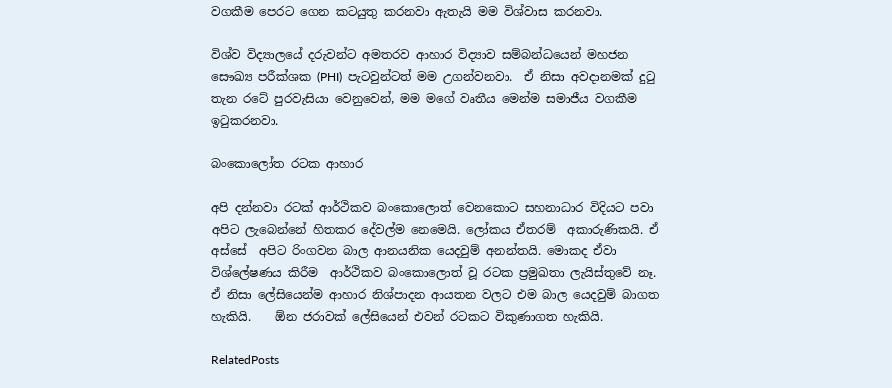වගකීම පෙරට ගෙන කටයුතු කරනවා ඇතැයි මම විශ්වාස කරනවා.

විශ්ව විද්‍යාලයේ දරුවන්ට අමතරව ආහාර විද්‍යාව සම්බන්ධයෙන් මහජන සෞඛ්‍ය පරීක්ශක (PHI)  පැටවුන්ටත් මම උගන්වනවා.  ඒ නිසා අවදානමක් දුටු තැන රටේ පුරවැසියා වෙනුවෙන්, මම මගේ වෘතීය මෙන්ම සමාජීය වගකීම  ඉටුකරනවා.

බංකොලෝත රටක ආහාර

අපි දන්නවා රටක් ආර්ථිකව බංකොලොත් වෙනකොට සහනාධාර විදියට පවා අපිට ලැබෙන්නේ හිතකර දේවල්ම නෙමෙයි. ලෝකය ඒතරම්  අකාරුණිකයි. ඒ අස්සේ  අපිට රිංගවන බාල ආනයනික යෙදවුම් අනන්තයි. මොකද ඒවා විශ්ලේෂණය කිරීම  ආර්ථිකව බංකොලොත් වූ රටක ප්‍රමුඛතා ලැයිස්තුවේ නෑ. ඒ නිසා ලේසියෙන්ම ආහාර නිශ්පාදන ආයතන වලට එම බාල යෙදවුම් බාගත හැකියි.    ඕන ජරාවක් ලේසියෙන් එවන් රටකට විකුණාගත හැකියි.

RelatedPosts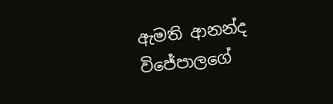ඇමති ආනන්ද විජේපාලගේ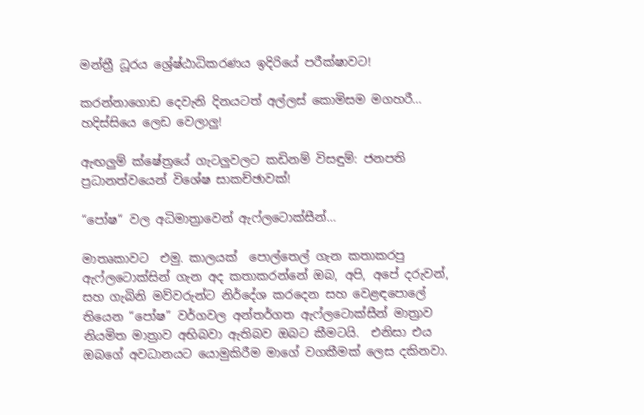මන්ත්‍රී ධූරය ශ්‍රේෂ්ඨාධිකරණය ඉදිරියේ පරීක්ෂාවට!

කරන්නාගොඩ දෙවැනි දිනයටත් අල්ලස් කොමිසම මගහරී… හදිස්සියෙ ලෙඩ වෙලාලු!

ඇඟලුම් ක්ෂේත්‍රයේ ගැටලුවලට කඩිනම් විසඳුම්: ජනපති ප්‍රධානත්වයෙන් විශේෂ සාකච්ඡාවක්!

“පෝෂ“ වල අධිමාත්‍රාවෙන් ඇෆ්ලටොක්සීන්…

මාතෘකාවට  එමු. කාලයක්  පොල්තෙල් ගැන කතාකරපු ඇෆ්ලටොක්සින් ගැන අද කතාකරන්නේ ඔබ, අපි, අපේ දරුවන්, සහ ගැබිනි මව්වරුන්ට නිර්දේශ කරදෙන සහ වෙළඳපොලේ තියෙන “පෝෂ” වර්ගවල අන්තර්ගත ඇෆ්ලටොක්සීන් මාත්‍රාව නියමිත මාත්‍රාව අභිබවා ඇතිබව ඔබට කීමටයි.  එනිසා එය ඔබගේ අවධානයට යොමුකිරීම මාගේ වගකීමක් ලෙස දකිනවා.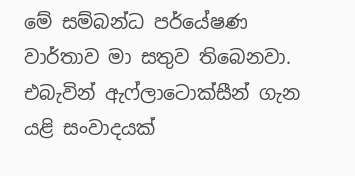මේ සම්බන්ධ පර්යේෂණ වාර්තාව මා සතුව තිබෙනවා. එබැවින් ඇෆ්ලාටොක්සීන් ගැන යළි සංවාදයක්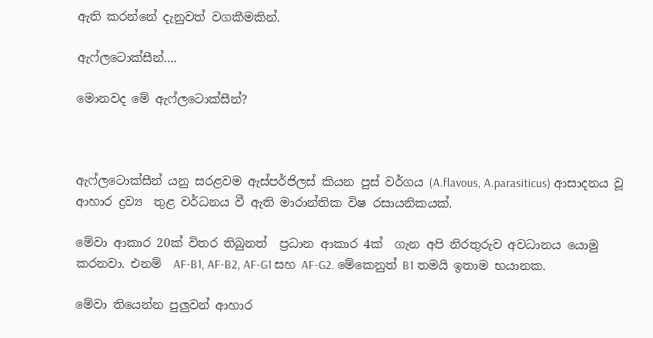ඇති කරන්නේ දැනුවත් වගකීමකින්.

ඇෆ්ලටොක්සීන්….

මොනවද මේ ඇෆ්ලටොක්සීන්?



ඇෆ්ලටොක්සීන් යනු සරළවම ඇස්පර්ජිලස් කියන පුස් වර්ගය (A.flavous, A.parasiticus) ආසාදනය වූ ආහාර ද්‍රව්‍ය  තුළ වර්ධනය වී ඇති මාරාන්තික විෂ රසායනිකයක්.

මේවා ආකාර 20ක් විතර තිබුනත්  ප්‍රධාන ආකාර 4ක්  ගැන අපි නිරතුරුව අවධානය යොමු කරනවා. එනම්  AF-B1, AF-B2, AF-G1 සහ AF-G2. මේකෙනුත් B1 තමයි ඉතාම භයානක.

මේවා තියෙන්න පුලුවන් ආහාර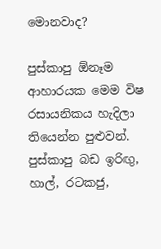මොනවාද?

පුස්කාපු ඕනෑම ආහාරයක මෙම විෂ රසායනිකය හැදිලා තියෙන්න පුළුවන්. පුස්කාපු බඩ ඉරිඟු, හාල්, රටකජු,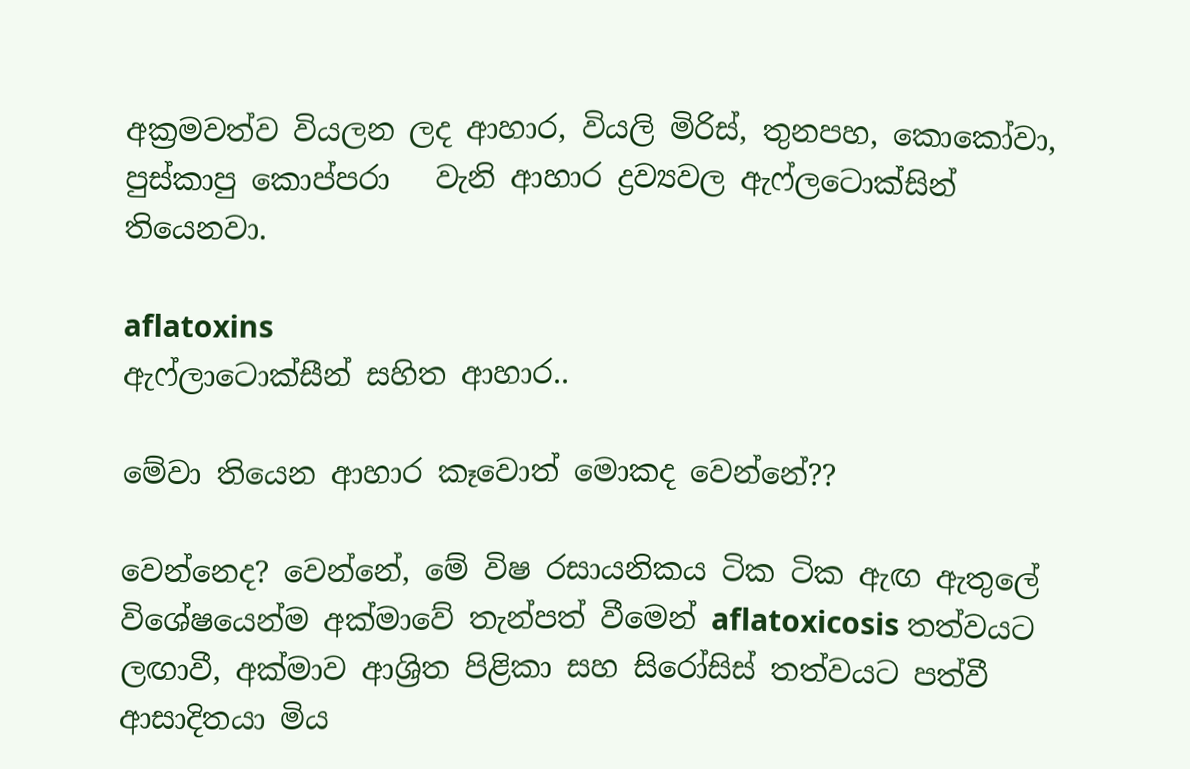අක්‍රමවත්ව වියලන ලද ආහාර, වියලි මිරිස්, තුනපහ, කොකෝවා, පුස්කාපු කොප්පරා   වැනි ආහාර ද්‍රව්‍යවල ඇෆ්ලටොක්සින් තියෙනවා.

aflatoxins
ඇෆ්ලාටොක්සීන් සහිත ආහාර..

මේවා තියෙන ආහාර කෑවොත් මොකද වෙන්නේ??

වෙන්නෙද? වෙන්නේ, මේ විෂ රසායනිකය ටික ටික ඇඟ ඇතුලේ විශේෂයෙන්ම අක්මාවේ තැන්පත් වීමෙන් aflatoxicosis තත්වයට ලඟාවී, අක්මාව ආශ්‍රිත පිළිකා සහ සිරෝසිස් තත්වයට පත්වී ආසාදිතයා මිය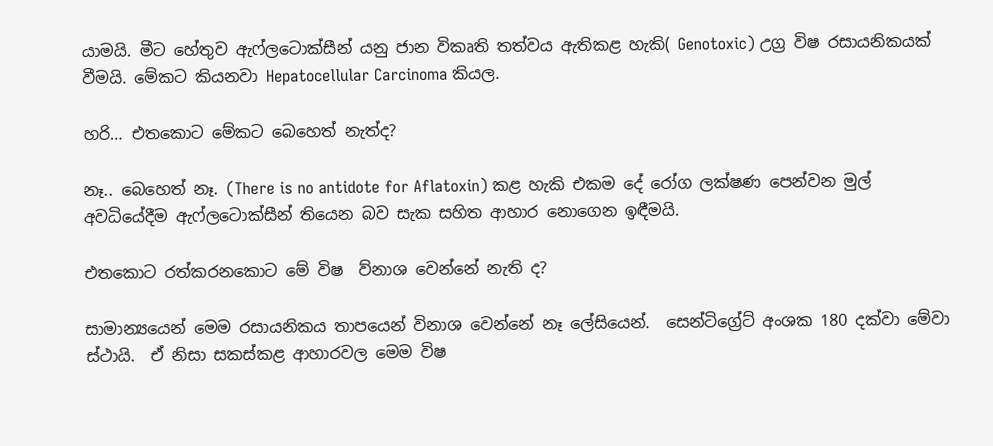යාමයි. මීට හේතුව ඇෆ්ලටොක්සීන් යනු ජාන විකෘති තත්වය ඇතිකළ හැකි( Genotoxic) උග්‍ර විෂ රසායනිකයක් වීමයි. මේකට කියනවා Hepatocellular Carcinoma කියල.

හරි… එතකොට මේකට බෙහෙත් නැත්ද?

නෑ.. බෙහෙත් නෑ. (There is no antidote for Aflatoxin) කළ හැකි එකම දේ රෝග ලක්ෂණ පෙන්වන මුල් අවධියේදීම ඇෆ්ලටොක්සීන් තියෙන බව සැක සහිත ආහාර නොගෙන ඉඳීමයි.

එතකොට රත්කරනකොට මේ විෂ  ව්නාශ වෙන්නේ නැති ද?

සාමාන්‍යයෙන් මෙම රසායනිකය තාපයෙන් විනාශ වෙන්නේ නෑ ලේසියෙන්.  සෙන්ටිග්‍රේට් අංශක 180 දක්වා මේවා ස්ථායි.  ඒ නිසා සකස්කළ ආහාරවල මෙම විෂ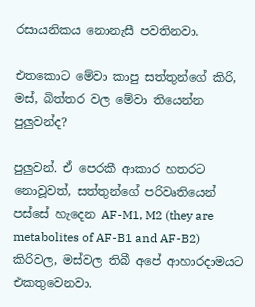රසායනිකය නොනැසී පවතිනවා.

එතකොට මේවා කාපු සත්තුන්ගේ කිරි, මස්, බිත්තර වල මේවා තියෙන්න පුලුවන්ද?

පුලුවන්. ඒ පෙරකී ආකාර හතරට නොවූවත්, සත්තුන්ගේ පරිවෘතියෙන් පස්සේ හැදෙන AF-M1, M2 (they are metabolites of AF-B1 and AF-B2)  කිරිවල, මස්වල තිබී අපේ ආහාරදාමයට එකතුවෙනවා.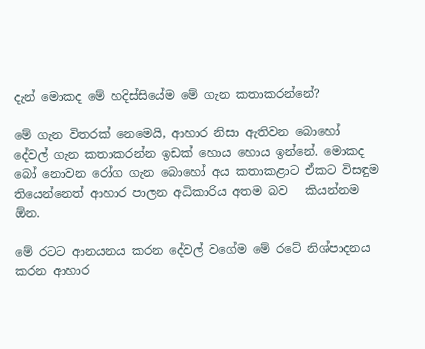දැන් මොකද මේ හදිස්සියේම මේ ගැන කතාකරන්නේ?

මේ ගැන විතරක් නෙමෙයි, ආහාර නිසා ඇතිවන බොහෝ දේවල් ගැන කතාකරන්න ඉඩක් හොය හොය ඉන්නේ. මොකද බෝ නොවන රෝග ගැන බොහෝ අය කතාකළාට ඒකට විසඳුම තියෙන්නෙත් ආහාර පාලන අධිකාරිය අතම බව   කියන්නම ඕන.

මේ රටට ආනයනය කරන දේවල් වගේම මේ රටේ නිශ්පාදනය කරන ආහාර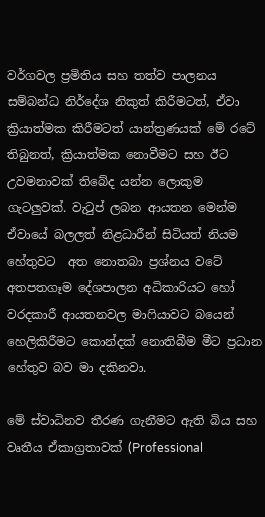වර්ගවල ප්‍රමිතිය සහ තත්ව පාලනය සම්බන්ධ නිර්දේශ නිකුත් කිරීමටත්, ඒවා ක්‍රියාත්මක කිරීමටත් යාන්ත්‍රණයක් මේ රටේ තිබුනත්, ක්‍රියාත්මක නොවීමට සහ ඊට උවමනාවක් තිබේද යන්න ලොකුම ගැටලුවක්. වැටුප් ලබන ආයතන මෙන්ම ඒවායේ බලලත් නිළධාරීන් සිටියත් නියම හේතුවට  අත නොතබා ප්‍රශ්නය වටේ අතපතගෑම දේශපාලන අධිකාරියට හෝ වරදකාරී ආයතනවල මාෆියාවට බයෙන් හෙලිකිරීමට කොන්දක් නොතිබීම මීට ප්‍රධාන හේතුව බව මා දකිනවා.

මේ ස්වාධිනව තීරණ ගැනීමට ඇති බිය සහ වෘතීය ඒකාග්‍රතාවක් (Professional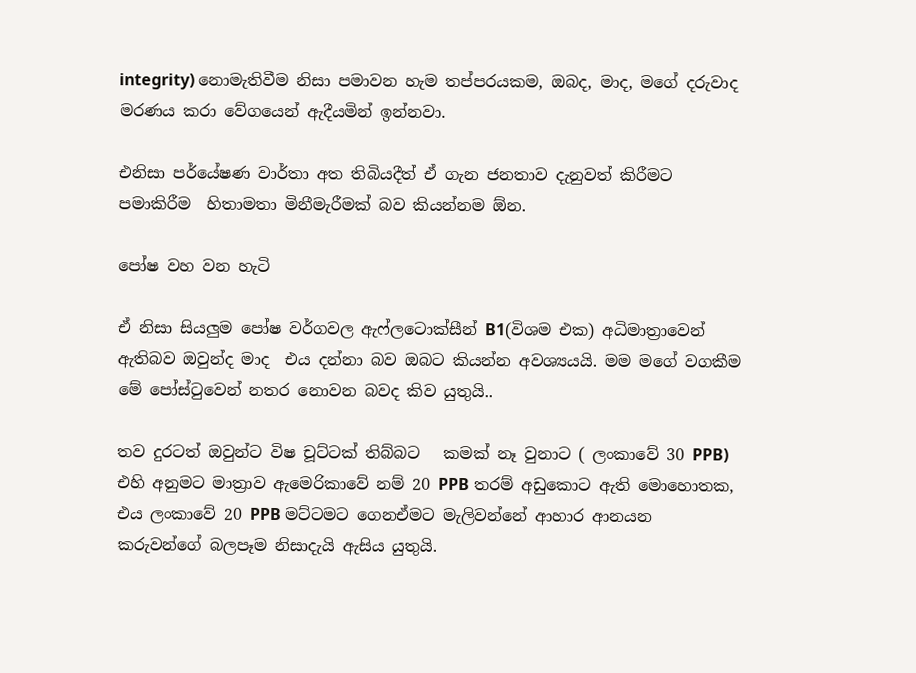integrity) නොමැතිවීම නිසා පමාවන හැම තප්පරයකම, ඔබද, මාද, මගේ දරුවාද මරණය කරා වේගයෙන් ඇදීයමින් ඉන්නවා.

එනිසා පර්යේෂණ වාර්තා අත තිබියදීත් ඒ ගැන ජනතාව දැනුවත් කිරීමට පමාකිරීම  හිතාමතා මිනීමැරීමක් බව කියන්නම ඕන.

පෝෂ වහ වන හැටි

ඒ නිසා සියලුම පෝෂ වර්ගවල ඇෆ්ලටොක්සීන් B1(විශම එක) අධිමාත්‍රාවෙන් ඇතිබව ඔවුන්ද මාද  එය දන්නා බව ඔබට කියන්න අවශ්‍යයයි. මම මගේ වගකීම මේ පෝස්ටුවෙන් නතර නොවන බවද කිව යුතුයි..

තව දුරටත් ඔවුන්ට විෂ චූට්ටක් තිබ්බට   කමක් නෑ වුනාට ( ලංකාවේ 30 PPB) එහි අනුමට මාත්‍රාව ඇමෙරිකාවේ නම් 20 PPB තරම් අඩුකොට ඇති මොහොතක,  එය ලංකාවේ 20 PPB මට්ටමට ගෙනඒමට මැලිවන්නේ ආහාර ආනයන කරුවන්ගේ බලපෑම නිසාදැයි ඇසිය යුතුයි.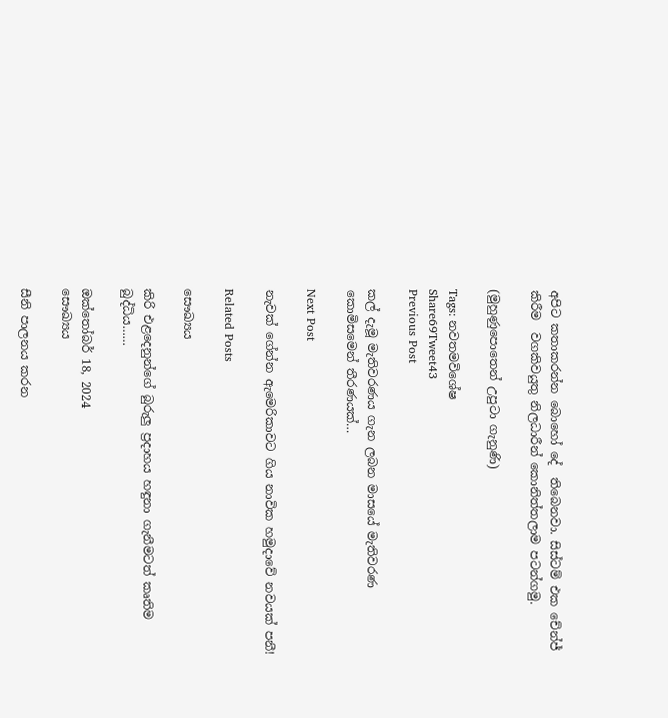අපිට කතාකරන්න බොහෝ දේ  තිබෙනවා. සිස්ටම් එක චේන්ජ් කිරීම  වගකිවයුතු නිලධාරීන් කොනිත්තලාම පටන්ගමු.

(මුහුණුපොතෙන් උපුටා ගැනුණි)

Tags: නවතමවිශේෂ
Share69Tweet43
Previous Post

කල් දැමූ මැතිවරණය ගැන ලබන මාසයේ මැතිවරණ කොමිසමෙන් තීරණයක්…

Next Post

නැවක් ගේන්න ඇමෙරිකාවට ගිය නාවික හමුදාවේ නවයක් පනී!

Related Posts

සෞඛ්‍යය

කිරි එළදෙනුන්ගේ බුරුලු ප්‍රදාහය හඳුනා ගැනීමටත් කෘතිම බුද්ධිය……

ඔක්තෝබර් 18, 2024
සෞඛ්‍යය

සීනි පාලනය කරන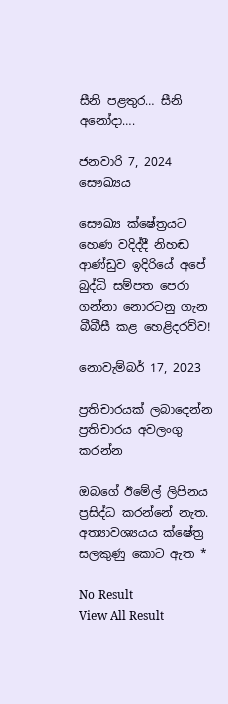සීනි පළතුර… සීනි අනෝදා….

ජනවාරි 7, 2024
සෞඛ්‍යය

සෞඛ්‍ය ක්ෂේත්‍රයට හෙණ වදිද්දී නිහඬ ආණ්ඩුව ඉදිරියේ අපේ බුද්ධි සම්පත පෙරා ගන්නා නොරටනු ගැන බීබීසී කළ හෙළිදරව්ව!

නොවැම්බර් 17, 2023

ප්‍රතිචාරයක් ලබාදෙන්න ප්‍රතිචාරය අවලංගු කරන්න

ඔබගේ ඊමේල් ලිපිනය ප්‍රසිද්ධ කරන්නේ නැත. අත්‍යාවශ්‍යයය ක්ෂේත්‍ර සලකුණු කොට ඇත *

No Result
View All Result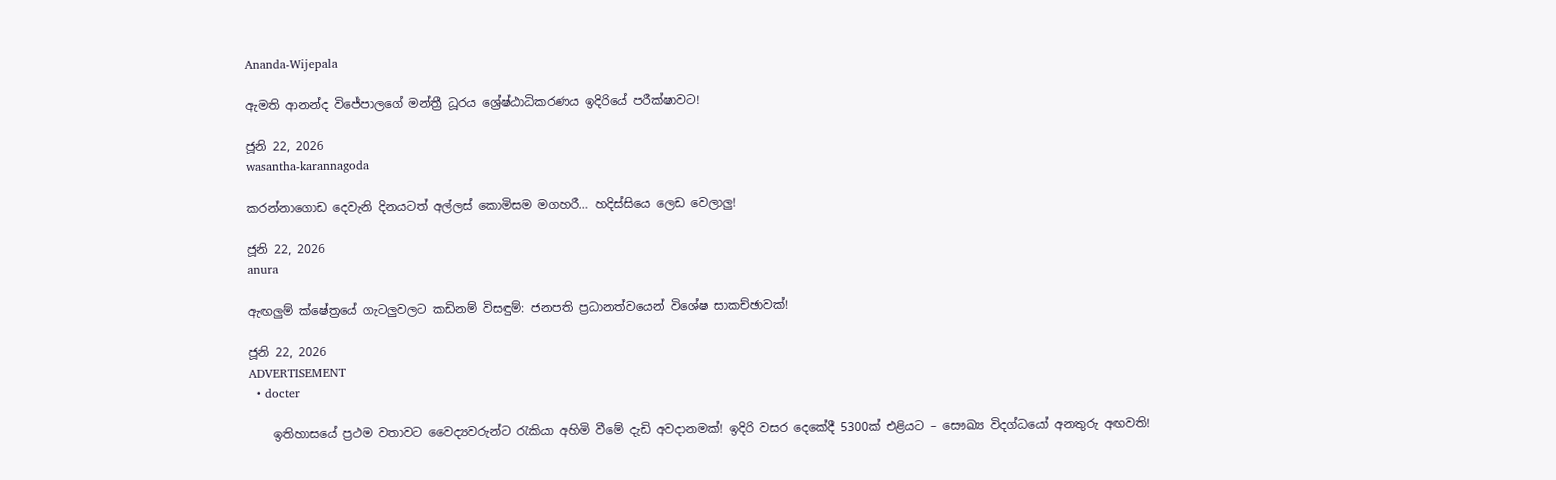Ananda-Wijepala

ඇමති ආනන්ද විජේපාලගේ මන්ත්‍රී ධූරය ශ්‍රේෂ්ඨාධිකරණය ඉදිරියේ පරීක්ෂාවට!

ජූනි 22, 2026
wasantha-karannagoda

කරන්නාගොඩ දෙවැනි දිනයටත් අල්ලස් කොමිසම මගහරී… හදිස්සියෙ ලෙඩ වෙලාලු!

ජූනි 22, 2026
anura

ඇඟලුම් ක්ෂේත්‍රයේ ගැටලුවලට කඩිනම් විසඳුම්: ජනපති ප්‍රධානත්වයෙන් විශේෂ සාකච්ඡාවක්!

ජූනි 22, 2026
ADVERTISEMENT
  • docter

    ඉතිහාසයේ ප්‍රථම වතාවට වෛද්‍යවරුන්ට රැකියා අහිමි වීමේ දැඩි අවදානමක්! ඉදිරි වසර දෙකේදී 5300ක් එළියට – සෞඛ්‍ය විදග්ධයෝ අනතුරු අඟවති!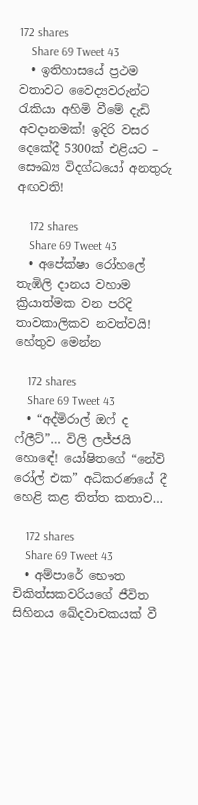172 shares
    Share 69 Tweet 43
  • ඉතිහාසයේ ප්‍රථම වතාවට වෛද්‍යවරුන්ට රැකියා අහිමි වීමේ දැඩි අවදානමක්! ඉදිරි වසර දෙකේදී 5300ක් එළියට – සෞඛ්‍ය විදග්ධයෝ අනතුරු අඟවති!

    172 shares
    Share 69 Tweet 43
  • අපේක්ෂා රෝහලේ තැඹිලි දානය වහාම ක්‍රියාත්මක වන පරිදි තාවකාලිකව නවත්වයි! හේතුව මෙන්න

    172 shares
    Share 69 Tweet 43
  • “අද්මිරාල් ඔෆ් ද ෆ්ලීට්”… විලි ලජ්ජයි හොඳේ! යෝෂිතගේ “නේවි රෝල් එක” අධිකරණයේ දී හෙළි කළ තිත්ත කතාව…

    172 shares
    Share 69 Tweet 43
  • අම්පාරේ භෞත චිකිත්සකවරියගේ ජීවිත සිහිනය ඛේදවාචකයක් වී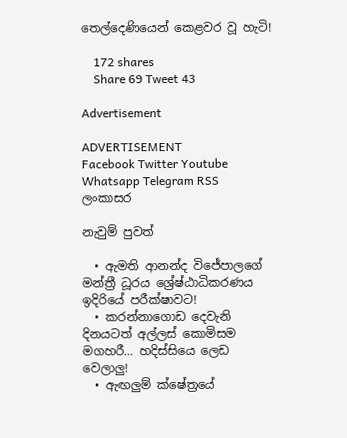තෙල්දෙණියෙන් කෙළවර වූ හැටි!

    172 shares
    Share 69 Tweet 43

Advertisement

ADVERTISEMENT
Facebook Twitter Youtube Whatsapp Telegram RSS
ලංකාසර

නැවුම් පුවත්

  • ඇමති ආනන්ද විජේපාලගේ මන්ත්‍රී ධූරය ශ්‍රේෂ්ඨාධිකරණය ඉදිරියේ පරීක්ෂාවට!
  • කරන්නාගොඩ දෙවැනි දිනයටත් අල්ලස් කොමිසම මගහරී… හදිස්සියෙ ලෙඩ වෙලාලු!
  • ඇඟලුම් ක්ෂේත්‍රයේ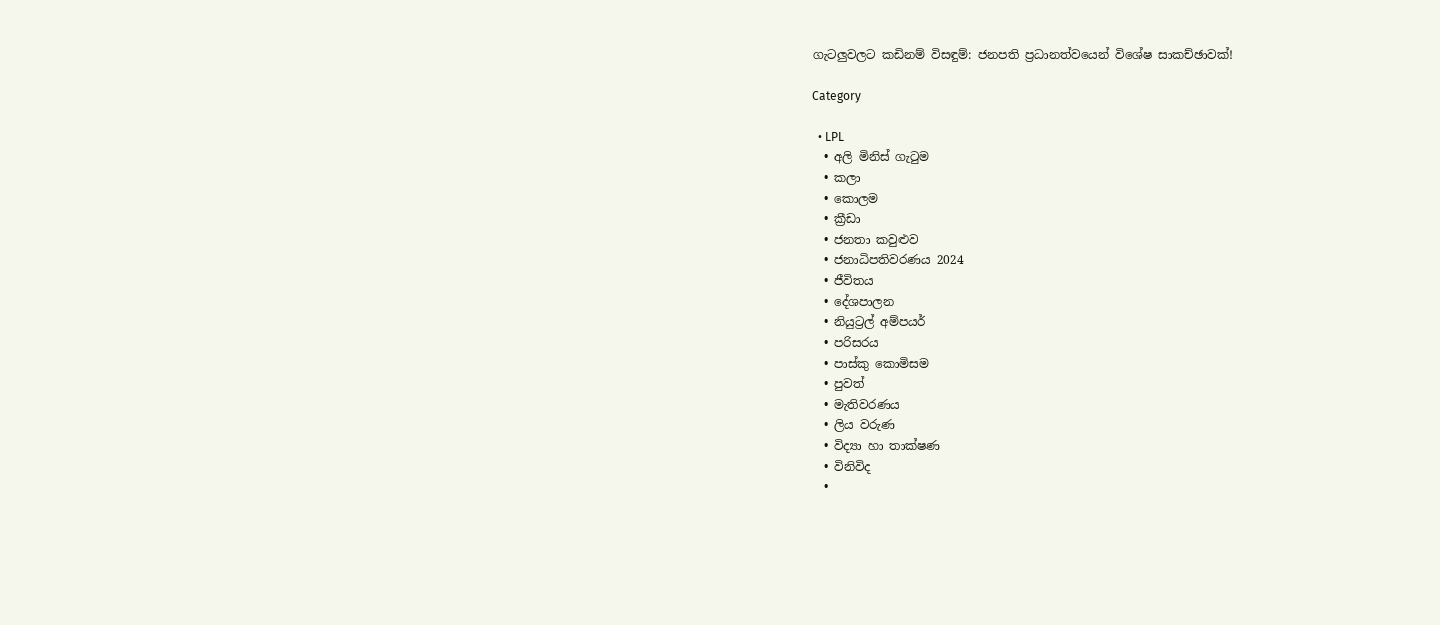ගැටලුවලට කඩිනම් විසඳුම්: ජනපති ප්‍රධානත්වයෙන් විශේෂ සාකච්ඡාවක්!

Category

  • LPL
  • අලි මිනිස් ගැටුම
  • කලා
  • කොලම
  • ක්‍රීඩා
  • ජනතා කවුළුව
  • ජනාධිපතිවරණය 2024
  • ජීවිතය
  • දේශපාලන
  • නියුට්‍රල් අම්පයර්
  • පරිසරය
  • පාස්කු කොමිසම
  • පුවත්
  • මැතිවරණය
  • ලිය වරුණ
  • විද්‍යා හා තාක්ෂණ
  • විනිවිද
  •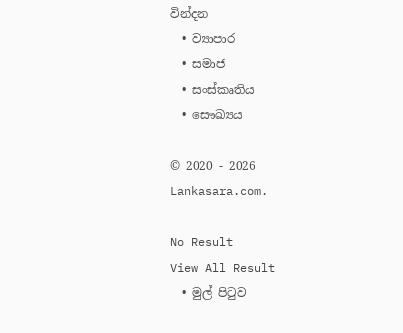වින්දන
  • ව්‍යාපාර
  • සමාජ
  • සංස්කෘතිය
  • සෞඛ්‍යය

© 2020 - 2026 Lankasara.com.

No Result
View All Result
  • මුල් පිටුව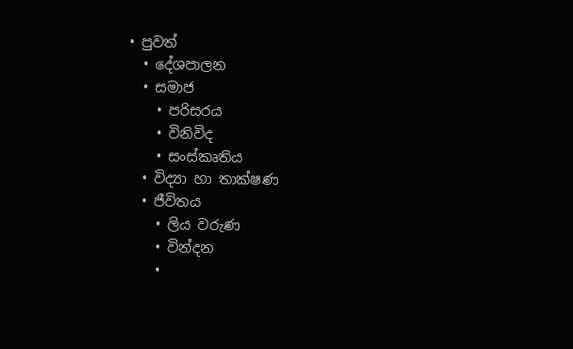• පුවත්
  • දේශපාලන
  • සමාජ
    • පරිසරය
    • විනිවිද
    • සංස්කෘතිය
  • විද්‍යා හා තාක්ෂණ
  • ජීවිතය
    • ලිය වරුණ
    • වින්දන
    •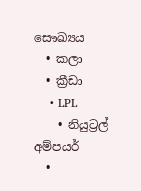සෞඛ්‍යය
  • කලා
  • ක්‍රීඩා
    • LPL
    • නියුට්‍රල් අම්පයර්
  •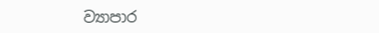ව්‍යාපාර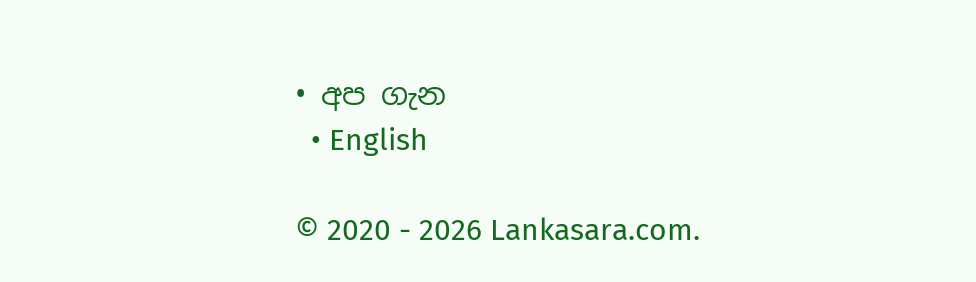• අප ගැන
  • English

© 2020 - 2026 Lankasara.com.